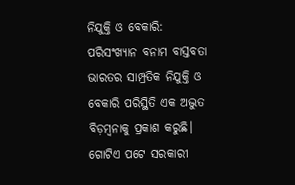ନିଯୁକ୍ତି ଓ ବେକାରି: ପରିସଂଖ୍ୟାନ ବନାମ ବାସ୍ତବତା
ଭାରତର ସାମ୍ପ୍ରତିକ ନିଯୁକ୍ତି ଓ ବେକାରି ପରିସ୍ଥିତି ଏକ ଅଦ୍ଭୁତ ବିଡ଼ମ୍ବନାକୁ ପ୍ରକାଶ କରୁଛି। ଗୋଟିଏ ପଟେ ସରକାରୀ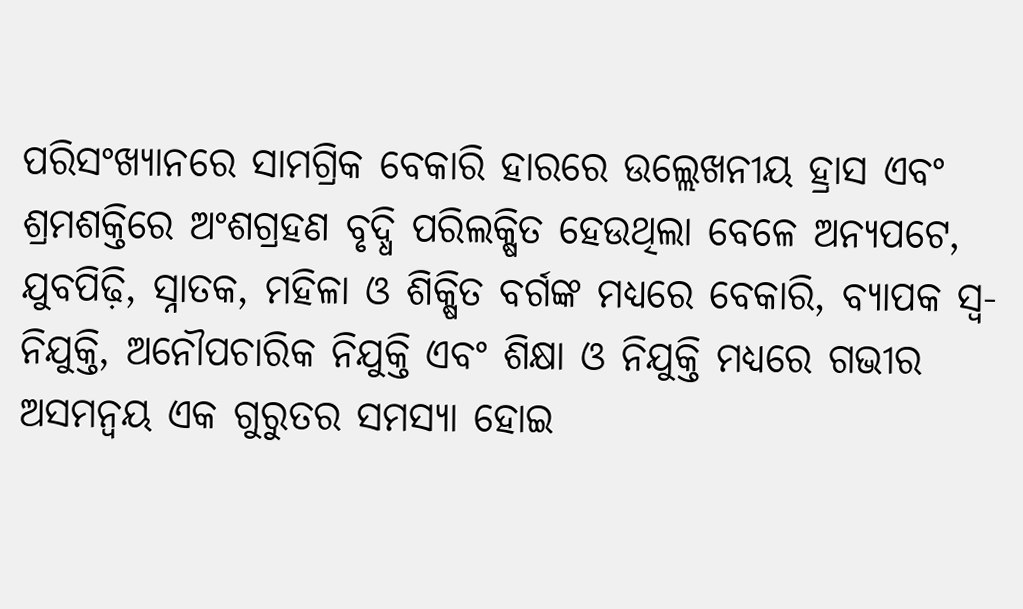ପରିସଂଖ୍ୟାନରେ ସାମଗ୍ରିକ ବେକାରି ହାରରେ ଉଲ୍ଲେଖନୀୟ ହ୍ରାସ ଏବଂ ଶ୍ରମଶକ୍ତିରେ ଅଂଶଗ୍ରହଣ ବୃଦ୍ଧି ପରିଲକ୍ଷିତ ହେଉଥିଲା ବେଳେ ଅନ୍ୟପଟେ, ଯୁବପିଢ଼ି, ସ୍ନାତକ, ମହିଳା ଓ ଶିକ୍ଷିତ ବର୍ଗଙ୍କ ମଧ୍ୟରେ ବେକାରି, ବ୍ୟାପକ ସ୍ୱ-ନିଯୁକ୍ତି, ଅନୌପଚାରିକ ନିଯୁକ୍ତି ଏବଂ ଶିକ୍ଷା ଓ ନିଯୁକ୍ତି ମଧ୍ୟରେ ଗଭୀର ଅସମନ୍ୱୟ ଏକ ଗୁରୁତର ସମସ୍ୟା ହୋଇ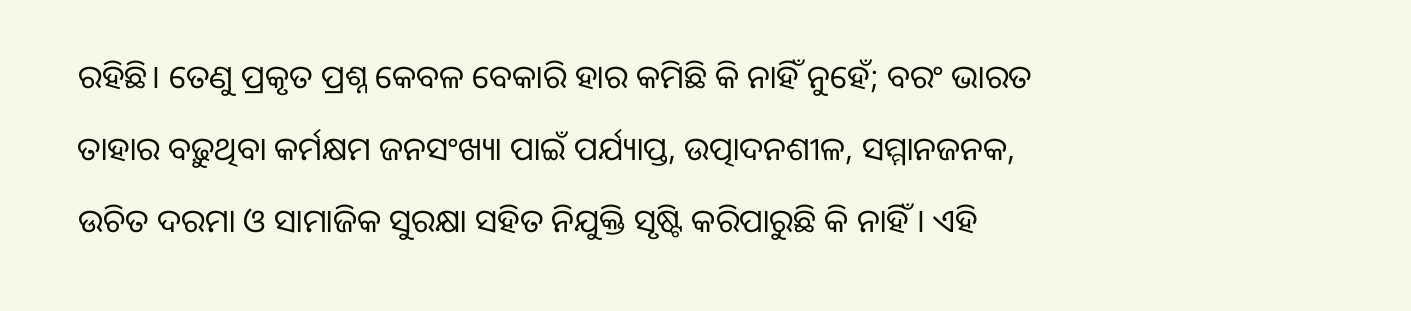ରହିଛି। ତେଣୁ ପ୍ରକୃତ ପ୍ରଶ୍ନ କେବଳ ବେକାରି ହାର କମିଛି କି ନାହିଁ ନୁହେଁ; ବରଂ ଭାରତ ତାହାର ବଢ଼ୁଥିବା କର୍ମକ୍ଷମ ଜନସଂଖ୍ୟା ପାଇଁ ପର୍ଯ୍ୟାପ୍ତ, ଉତ୍ପାଦନଶୀଳ, ସମ୍ମାନଜନକ, ଉଚିତ ଦରମା ଓ ସାମାଜିକ ସୁରକ୍ଷା ସହିତ ନିଯୁକ୍ତି ସୃଷ୍ଟି କରିପାରୁଛି କି ନାହିଁ। ଏହି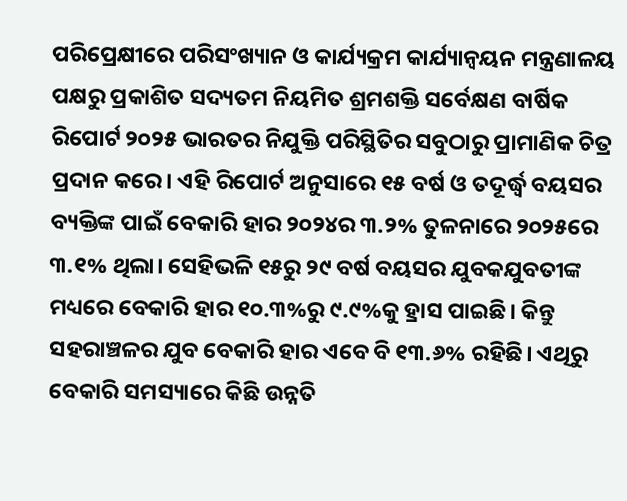ପରିପ୍ରେକ୍ଷୀରେ ପରିସଂଖ୍ୟାନ ଓ କାର୍ଯ୍ୟକ୍ରମ କାର୍ଯ୍ୟାନ୍ୱୟନ ମନ୍ତ୍ରଣାଳୟ ପକ୍ଷରୁ ପ୍ରକାଶିତ ସଦ୍ୟତମ ନିୟମିତ ଶ୍ରମଶକ୍ତି ସର୍ବେକ୍ଷଣ ବାର୍ଷିକ ରିପୋର୍ଟ ୨୦୨୫ ଭାରତର ନିଯୁକ୍ତି ପରିସ୍ଥିତିର ସବୁଠାରୁ ପ୍ରାମାଣିକ ଚିତ୍ର ପ୍ରଦାନ କରେ। ଏହି ରିପୋର୍ଟ ଅନୁସାରେ ୧୫ ବର୍ଷ ଓ ତଦୂର୍ଦ୍ଧ୍ୱ ବୟସର ବ୍ୟକ୍ତିଙ୍କ ପାଇଁ ବେକାରି ହାର ୨୦୨୪ର ୩.୨% ତୁଳନାରେ ୨୦୨୫ରେ ୩.୧% ଥିଲା। ସେହିଭଳି ୧୫ରୁ ୨୯ ବର୍ଷ ବୟସର ଯୁବକଯୁବତୀଙ୍କ ମଧ୍ୟରେ ବେକାରି ହାର ୧୦.୩%ରୁ ୯.୯%କୁ ହ୍ରାସ ପାଇଛି। କିନ୍ତୁ ସହରାଞ୍ଚଳର ଯୁବ ବେକାରି ହାର ଏବେ ବି ୧୩.୬% ରହିଛି। ଏଥିରୁ ବେକାରି ସମସ୍ୟାରେ କିଛି ଉନ୍ନତି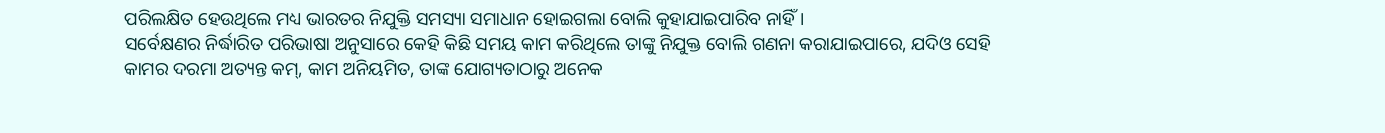ପରିଲକ୍ଷିତ ହେଉଥିଲେ ମଧ୍ୟ ଭାରତର ନିଯୁକ୍ତି ସମସ୍ୟା ସମାଧାନ ହୋଇଗଲା ବୋଲି କୁହାଯାଇପାରିବ ନାହିଁ।
ସର୍ବେକ୍ଷଣର ନିର୍ଦ୍ଧାରିତ ପରିଭାଷା ଅନୁସାରେ କେହି କିଛି ସମୟ କାମ କରିଥିଲେ ତାଙ୍କୁ ନିଯୁକ୍ତ ବୋଲି ଗଣନା କରାଯାଇପାରେ, ଯଦିଓ ସେହି କାମର ଦରମା ଅତ୍ୟନ୍ତ କମ୍, କାମ ଅନିୟମିତ, ତାଙ୍କ ଯୋଗ୍ୟତାଠାରୁ ଅନେକ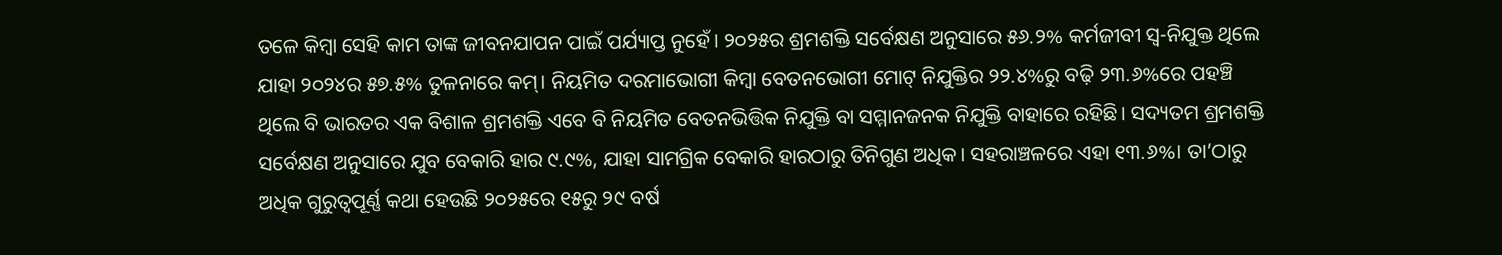ତଳେ କିମ୍ବା ସେହି କାମ ତାଙ୍କ ଜୀବନଯାପନ ପାଇଁ ପର୍ଯ୍ୟାପ୍ତ ନୁହେଁ। ୨୦୨୫ର ଶ୍ରମଶକ୍ତି ସର୍ବେକ୍ଷଣ ଅନୁସାରେ ୫୬.୨% କର୍ମଜୀବୀ ସ୍ୱ-ନିଯୁକ୍ତ ଥିଲେ ଯାହା ୨୦୨୪ର ୫୭.୫% ତୁଳନାରେ କମ୍। ନିୟମିତ ଦରମାଭୋଗୀ କିମ୍ବା ବେତନଭୋଗୀ ମୋଟ୍ ନିଯୁକ୍ତିର ୨୨.୪%ରୁ ବଢ଼ି ୨୩.୬%ରେ ପହଞ୍ଚି ଥିଲେ ବି ଭାରତର ଏକ ବିଶାଳ ଶ୍ରମଶକ୍ତି ଏବେ ବି ନିୟମିତ ବେତନଭିତ୍ତିକ ନିଯୁକ୍ତି ବା ସମ୍ମାନଜନକ ନିଯୁକ୍ତି ବାହାରେ ରହିଛି। ସଦ୍ୟତମ ଶ୍ରମଶକ୍ତି ସର୍ବେକ୍ଷଣ ଅନୁସାରେ ଯୁବ ବେକାରି ହାର ୯.୯%, ଯାହା ସାମଗ୍ରିକ ବେକାରି ହାରଠାରୁ ତିନିଗୁଣ ଅଧିକ। ସହରାଞ୍ଚଳରେ ଏହା ୧୩.୬%। ତା’ଠାରୁ ଅଧିକ ଗୁରୁତ୍ୱପୂର୍ଣ୍ଣ କଥା ହେଉଛି ୨୦୨୫ରେ ୧୫ରୁ ୨୯ ବର୍ଷ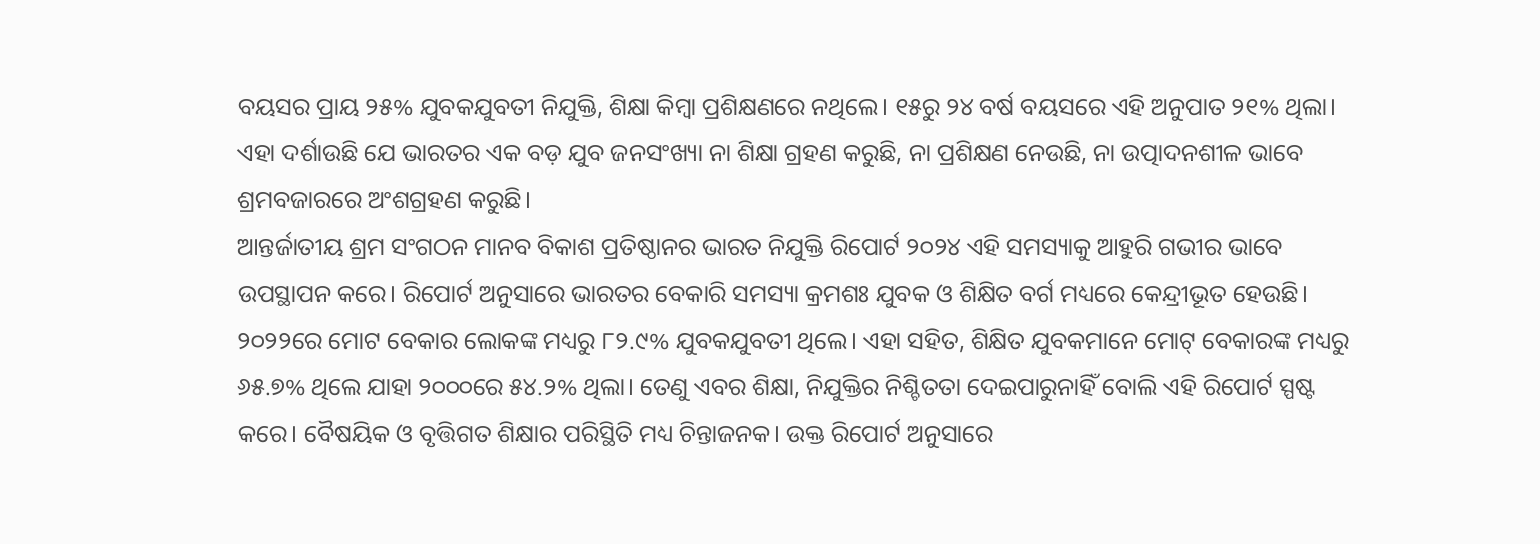ବୟସର ପ୍ରାୟ ୨୫% ଯୁବକଯୁବତୀ ନିଯୁକ୍ତି, ଶିକ୍ଷା କିମ୍ବା ପ୍ରଶିକ୍ଷଣରେ ନଥିଲେ। ୧୫ରୁ ୨୪ ବର୍ଷ ବୟସରେ ଏହି ଅନୁପାତ ୨୧% ଥିଲା। ଏହା ଦର୍ଶାଉଛି ଯେ ଭାରତର ଏକ ବଡ଼ ଯୁବ ଜନସଂଖ୍ୟା ନା ଶିକ୍ଷା ଗ୍ରହଣ କରୁଛି, ନା ପ୍ରଶିକ୍ଷଣ ନେଉଛି, ନା ଉତ୍ପାଦନଶୀଳ ଭାବେ ଶ୍ରମବଜାରରେ ଅଂଶଗ୍ରହଣ କରୁଛି।
ଆନ୍ତର୍ଜାତୀୟ ଶ୍ରମ ସଂଗଠନ ମାନବ ବିକାଶ ପ୍ରତିଷ୍ଠାନର ଭାରତ ନିଯୁକ୍ତି ରିପୋର୍ଟ ୨୦୨୪ ଏହି ସମସ୍ୟାକୁ ଆହୁରି ଗଭୀର ଭାବେ ଉପସ୍ଥାପନ କରେ। ରିପୋର୍ଟ ଅନୁସାରେ ଭାରତର ବେକାରି ସମସ୍ୟା କ୍ରମଶଃ ଯୁବକ ଓ ଶିକ୍ଷିତ ବର୍ଗ ମଧ୍ୟରେ କେନ୍ଦ୍ରୀଭୂତ ହେଉଛି। ୨୦୨୨ରେ ମୋଟ ବେକାର ଲୋକଙ୍କ ମଧ୍ୟରୁ ୮୨.୯% ଯୁବକଯୁବତୀ ଥିଲେ। ଏହା ସହିତ, ଶିକ୍ଷିତ ଯୁବକମାନେ ମୋଟ୍ ବେକାରଙ୍କ ମଧ୍ୟରୁ ୬୫.୭% ଥିଲେ ଯାହା ୨୦୦୦ରେ ୫୪.୨% ଥିଲା। ତେଣୁ ଏବର ଶିକ୍ଷା, ନିଯୁକ୍ତିର ନିଶ୍ଚିତତା ଦେଇପାରୁନାହିଁ ବୋଲି ଏହି ରିପୋର୍ଟ ସ୍ପଷ୍ଟ କରେ। ବୈଷୟିକ ଓ ବୃତ୍ତିଗତ ଶିକ୍ଷାର ପରିସ୍ଥିତି ମଧ୍ୟ ଚିନ୍ତାଜନକ। ଉକ୍ତ ରିପୋର୍ଟ ଅନୁସାରେ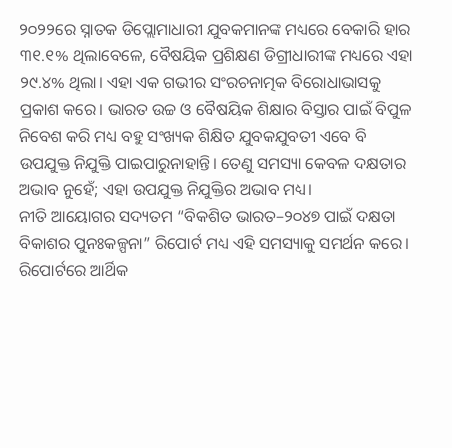୨୦୨୨ରେ ସ୍ନାତକ ଡିପ୍ଲୋମାଧାରୀ ଯୁବକମାନଙ୍କ ମଧ୍ୟରେ ବେକାରି ହାର ୩୧.୧% ଥିଲାବେଳେ, ବୈଷୟିକ ପ୍ରଶିକ୍ଷଣ ଡିଗ୍ରୀଧାରୀଙ୍କ ମଧ୍ୟରେ ଏହା ୨୯.୪% ଥିଲା। ଏହା ଏକ ଗଭୀର ସଂରଚନାତ୍ମକ ବିରୋଧାଭାସକୁ ପ୍ରକାଶ କରେ। ଭାରତ ଉଚ୍ଚ ଓ ବୈଷୟିକ ଶିକ୍ଷାର ବିସ୍ତାର ପାଇଁ ବିପୁଳ ନିବେଶ କରି ମଧ୍ୟ ବହୁ ସଂଖ୍ୟକ ଶିକ୍ଷିତ ଯୁବକଯୁବତୀ ଏବେ ବି ଉପଯୁକ୍ତ ନିଯୁକ୍ତି ପାଇପାରୁନାହାନ୍ତି। ତେଣୁ ସମସ୍ୟା କେବଳ ଦକ୍ଷତାର ଅଭାବ ନୁହେଁ; ଏହା ଉପଯୁକ୍ତ ନିଯୁକ୍ତିର ଅଭାବ ମଧ୍ୟ।
ନୀତି ଆୟୋଗର ସଦ୍ୟତମ “ବିକଶିତ ଭାରତ–୨୦୪୭ ପାଇଁ ଦକ୍ଷତା ବିକାଶର ପୁନଃକଳ୍ପନା” ରିପୋର୍ଟ ମଧ୍ୟ ଏହି ସମସ୍ୟାକୁ ସମର୍ଥନ କରେ। ରିପୋର୍ଟରେ ଆର୍ଥିକ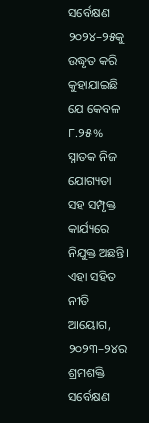ସର୍ବେକ୍ଷଣ ୨୦୨୪–୨୫କୁ ଉଦ୍ଧୃତ କରି କୁହାଯାଇଛି ଯେ କେବଳ ୮.୨୫% ସ୍ନାତକ ନିଜ ଯୋଗ୍ୟତା ସହ ସମ୍ପୃକ୍ତ କାର୍ଯ୍ୟରେ ନିଯୁକ୍ତ ଅଛନ୍ତି। ଏହା ସହିତ ନୀତି ଆୟୋଗ, ୨୦୨୩–୨୪ର ଶ୍ରମଶକ୍ତି ସର୍ବେକ୍ଷଣ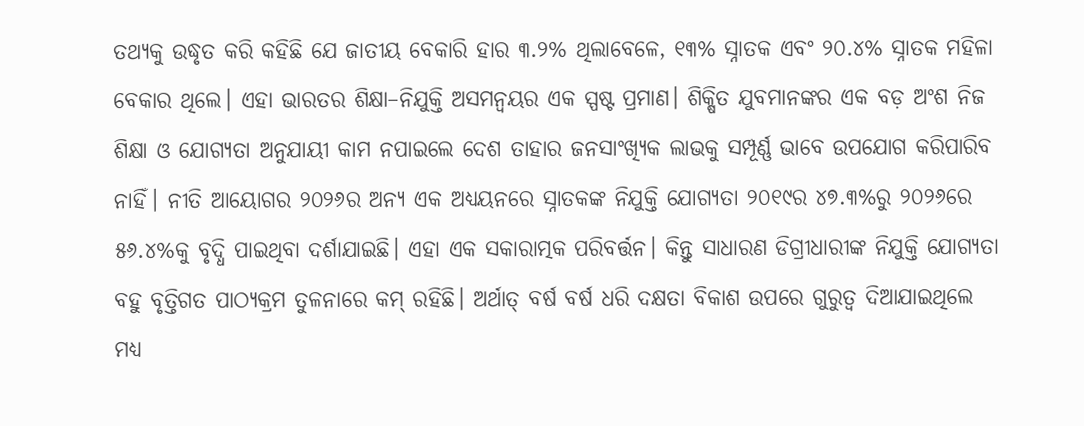ତଥ୍ୟକୁ ଉଦ୍ଧୃତ କରି କହିଛି ଯେ ଜାତୀୟ ବେକାରି ହାର ୩.୨% ଥିଲାବେଳେ, ୧୩% ସ୍ନାତକ ଏବଂ ୨୦.୪% ସ୍ନାତକ ମହିଳା ବେକାର ଥିଲେ। ଏହା ଭାରତର ଶିକ୍ଷା–ନିଯୁକ୍ତି ଅସମନ୍ୱୟର ଏକ ସ୍ପଷ୍ଟ ପ୍ରମାଣ। ଶିକ୍ଷିତ ଯୁବମାନଙ୍କର ଏକ ବଡ଼ ଅଂଶ ନିଜ ଶିକ୍ଷା ଓ ଯୋଗ୍ୟତା ଅନୁଯାୟୀ କାମ ନପାଇଲେ ଦେଶ ତାହାର ଜନସାଂଖ୍ୟିକ ଲାଭକୁ ସମ୍ପୂର୍ଣ୍ଣ ଭାବେ ଉପଯୋଗ କରିପାରିବ ନାହିଁ। ନୀତି ଆୟୋଗର ୨୦୨୬ର ଅନ୍ୟ ଏକ ଅଧ୍ୟୟନରେ ସ୍ନାତକଙ୍କ ନିଯୁକ୍ତି ଯୋଗ୍ୟତା ୨୦୧୯ର ୪୭.୩%ରୁ ୨୦୨୬ରେ ୫୬.୪%କୁ ବୃଦ୍ଧି ପାଇଥିବା ଦର୍ଶାଯାଇଛି। ଏହା ଏକ ସକାରାତ୍ମକ ପରିବର୍ତ୍ତନ। କିନ୍ତୁ ସାଧାରଣ ଡିଗ୍ରୀଧାରୀଙ୍କ ନିଯୁକ୍ତି ଯୋଗ୍ୟତା ବହୁ ବୃତ୍ତିଗତ ପାଠ୍ୟକ୍ରମ ତୁଳନାରେ କମ୍ ରହିଛି। ଅର୍ଥାତ୍ ବର୍ଷ ବର୍ଷ ଧରି ଦକ୍ଷତା ବିକାଶ ଉପରେ ଗୁରୁତ୍ୱ ଦିଆଯାଇଥିଲେ ମଧ୍ୟ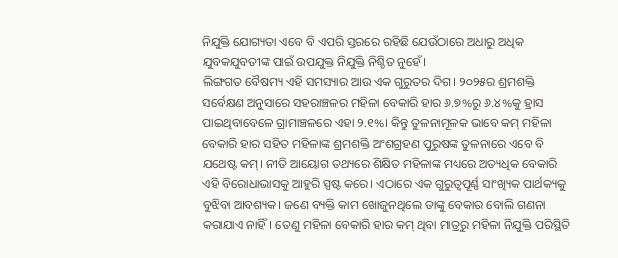ନିଯୁକ୍ତି ଯୋଗ୍ୟତା ଏବେ ବି ଏପରି ସ୍ତରରେ ରହିଛି ଯେଉଁଠାରେ ଅଧାରୁ ଅଧିକ ଯୁବକଯୁବତୀଙ୍କ ପାଇଁ ଉପଯୁକ୍ତ ନିଯୁକ୍ତି ନିଶ୍ଚିତ ନୁହେଁ।
ଲିଙ୍ଗଗତ ବୈଷମ୍ୟ ଏହି ସମସ୍ୟାର ଆଉ ଏକ ଗୁରୁତର ଦିଗ। ୨୦୨୫ର ଶ୍ରମଶକ୍ତି ସର୍ବେକ୍ଷଣ ଅନୁସାରେ ସହରାଞ୍ଚଳର ମହିଳା ବେକାରି ହାର ୬.୭%ରୁ ୬.୪%କୁ ହ୍ରାସ ପାଇଥିବାବେଳେ ଗ୍ରାମାଞ୍ଚଳରେ ଏହା ୨.୧%। କିନ୍ତୁ ତୁଳନାମୂଳକ ଭାବେ କମ୍ ମହିଳା ବେକାରି ହାର ସହିତ ମହିଳାଙ୍କ ଶ୍ରମଶକ୍ତି ଅଂଶଗ୍ରହଣ ପୁରୁଷଙ୍କ ତୁଳନାରେ ଏବେ ବି ଯଥେଷ୍ଟ କମ୍। ନୀତି ଆୟୋଗ ତଥ୍ୟରେ ଶିକ୍ଷିତ ମହିଳାଙ୍କ ମଧ୍ୟରେ ଅତ୍ୟଧିକ ବେକାରି ଏହି ବିରୋଧାଭାସକୁ ଆହୁରି ସ୍ପଷ୍ଟ କରେ। ଏଠାରେ ଏକ ଗୁରୁତ୍ୱପୂର୍ଣ୍ଣ ସାଂଖ୍ୟିକ ପାର୍ଥକ୍ୟକୁ ବୁଝିବା ଆବଶ୍ୟକ। ଜଣେ ବ୍ୟକ୍ତି କାମ ଖୋଜୁନଥିଲେ ତାଙ୍କୁ ବେକାର ବୋଲି ଗଣନା କରାଯାଏ ନାହିଁ। ତେଣୁ ମହିଳା ବେକାରି ହାର କମ୍ ଥିବା ମାତ୍ରରୁ ମହିଳା ନିଯୁକ୍ତି ପରିସ୍ଥିତି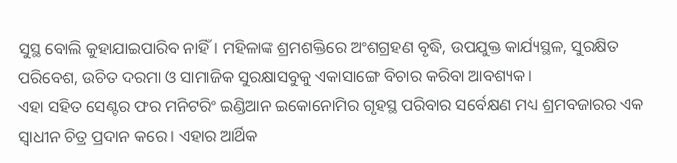ସୁସ୍ଥ ବୋଲି କୁହାଯାଇପାରିବ ନାହିଁ। ମହିଳାଙ୍କ ଶ୍ରମଶକ୍ତିରେ ଅଂଶଗ୍ରହଣ ବୃଦ୍ଧି, ଉପଯୁକ୍ତ କାର୍ଯ୍ୟସ୍ଥଳ, ସୁରକ୍ଷିତ ପରିବେଶ, ଉଚିତ ଦରମା ଓ ସାମାଜିକ ସୁରକ୍ଷାସବୁକୁ ଏକାସାଙ୍ଗେ ବିଚାର କରିବା ଆବଶ୍ୟକ।
ଏହା ସହିତ ସେଣ୍ଟର ଫର ମନିଟରିଂ ଇଣ୍ଡିଆନ ଇକୋନୋମିର ଗୃହସ୍ଥ ପରିବାର ସର୍ବେକ୍ଷଣ ମଧ୍ୟ ଶ୍ରମବଜାରର ଏକ ସ୍ୱାଧୀନ ଚିତ୍ର ପ୍ରଦାନ କରେ। ଏହାର ଆର୍ଥିକ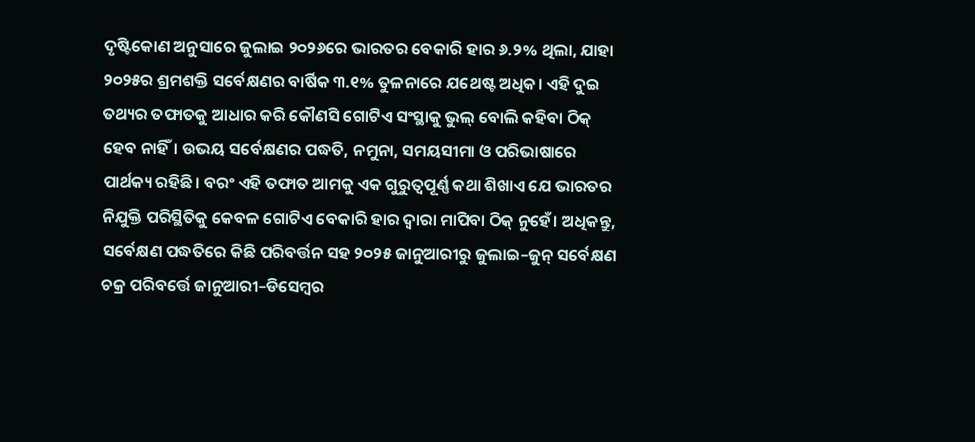ଦୃଷ୍ଟିକୋଣ ଅନୁସାରେ ଜୁଲାଇ ୨୦୨୬ରେ ଭାରତର ବେକାରି ହାର ୬.୨% ଥିଲା, ଯାହା ୨୦୨୫ର ଶ୍ରମଶକ୍ତି ସର୍ବେକ୍ଷଣର ବାର୍ଷିକ ୩.୧% ତୁଳନାରେ ଯଥେଷ୍ଟ ଅଧିକ। ଏହି ଦୁଇ ତଥ୍ୟର ତଫାତକୁ ଆଧାର କରି କୌଣସି ଗୋଟିଏ ସଂସ୍ଥାକୁ ଭୁଲ୍ ବୋଲି କହିବା ଠିକ୍ ହେବ ନାହିଁ। ଉଭୟ ସର୍ବେକ୍ଷଣର ପଦ୍ଧତି, ନମୁନା, ସମୟସୀମା ଓ ପରିଭାଷାରେ ପାର୍ଥକ୍ୟ ରହିଛି। ବରଂ ଏହି ତଫାତ ଆମକୁ ଏକ ଗୁରୁତ୍ୱପୂର୍ଣ୍ଣ କଥା ଶିଖାଏ ଯେ ଭାରତର ନିଯୁକ୍ତି ପରିସ୍ଥିତିକୁ କେବଳ ଗୋଟିଏ ବେକାରି ହାର ଦ୍ୱାରା ମାପିବା ଠିକ୍ ନୁହେଁ। ଅଧିକନ୍ତୁ, ସର୍ବେକ୍ଷଣ ପଦ୍ଧତିରେ କିଛି ପରିବର୍ତ୍ତନ ସହ ୨୦୨୫ ଜାନୁଆରୀରୁ ଜୁଲାଇ–ଜୁନ୍ ସର୍ବେକ୍ଷଣ ଚକ୍ର ପରିବର୍ତ୍ତେ ଜାନୁଆରୀ–ଡିସେମ୍ବର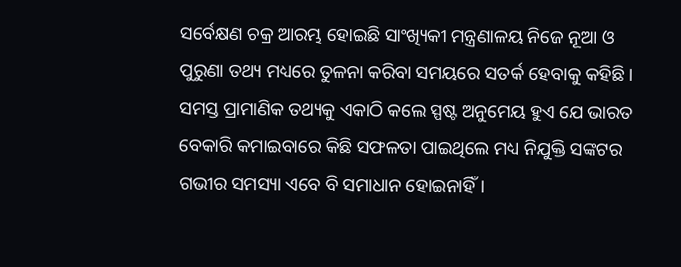ସର୍ବେକ୍ଷଣ ଚକ୍ର ଆରମ୍ଭ ହୋଇଛି ସାଂଖ୍ୟିକୀ ମନ୍ତ୍ରଣାଳୟ ନିଜେ ନୂଆ ଓ ପୁରୁଣା ତଥ୍ୟ ମଧ୍ୟରେ ତୁଳନା କରିବା ସମୟରେ ସତର୍କ ହେବାକୁ କହିଛି।
ସମସ୍ତ ପ୍ରାମାଣିକ ତଥ୍ୟକୁ ଏକାଠି କଲେ ସ୍ପଷ୍ଟ ଅନୁମେୟ ହୁଏ ଯେ ଭାରତ ବେକାରି କମାଇବାରେ କିଛି ସଫଳତା ପାଇଥିଲେ ମଧ୍ୟ ନିଯୁକ୍ତି ସଙ୍କଟର ଗଭୀର ସମସ୍ୟା ଏବେ ବି ସମାଧାନ ହୋଇନାହିଁ।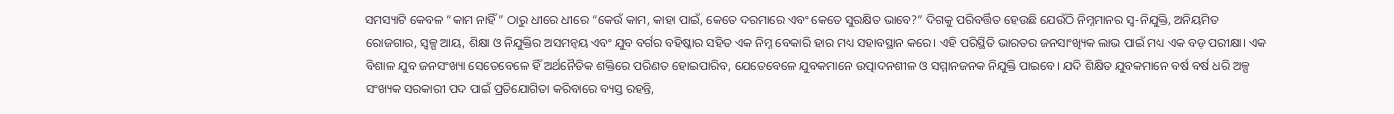ସମସ୍ୟାଟି କେବଳ “କାମ ନାହିଁ” ଠାରୁ ଧୀରେ ଧୀରେ “କେଉଁ କାମ, କାହା ପାଇଁ, କେତେ ଦରମାରେ ଏବଂ କେତେ ସୁରକ୍ଷିତ ଭାବେ?” ଦିଗକୁ ପରିବର୍ତ୍ତିତ ହେଉଛି ଯେଉଁଠି ନିମ୍ନମାନର ସ୍ୱ-ନିଯୁକ୍ତି, ଅନିୟମିତ ରୋଜଗାର, ସ୍ୱଳ୍ପ ଆୟ, ଶିକ୍ଷା ଓ ନିଯୁକ୍ତିର ଅସମନ୍ୱୟ ଏବଂ ଯୁବ ବର୍ଗର ବହିଷ୍କାର ସହିତ ଏକ ନିମ୍ନ ବେକାରି ହାର ମଧ୍ୟ ସହାବସ୍ଥାନ କରେ। ଏହି ପରିସ୍ଥିତି ଭାରତର ଜନସାଂଖ୍ୟିକ ଲାଭ ପାଇଁ ମଧ୍ୟ ଏକ ବଡ଼ ପରୀକ୍ଷା। ଏକ ବିଶାଳ ଯୁବ ଜନସଂଖ୍ୟା ସେତେବେଳେ ହିଁ ଅର୍ଥନୈତିକ ଶକ୍ତିରେ ପରିଣତ ହୋଇପାରିବ, ଯେତେବେଳେ ଯୁବକମାନେ ଉତ୍ପାଦନଶୀଳ ଓ ସମ୍ମାନଜନକ ନିଯୁକ୍ତି ପାଇବେ। ଯଦି ଶିକ୍ଷିତ ଯୁବକମାନେ ବର୍ଷ ବର୍ଷ ଧରି ଅଳ୍ପ ସଂଖ୍ୟକ ସରକାରୀ ପଦ ପାଇଁ ପ୍ରତିଯୋଗିତା କରିବାରେ ବ୍ୟସ୍ତ ରହନ୍ତି,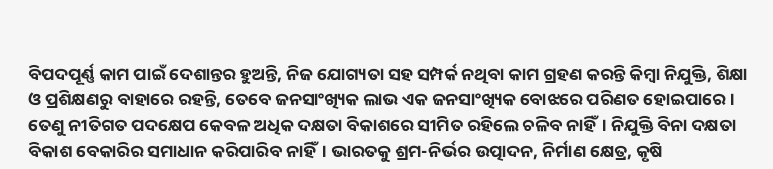ବିପଦପୂର୍ଣ୍ଣ କାମ ପାଇଁ ଦେଶାନ୍ତର ହୁଅନ୍ତି, ନିଜ ଯୋଗ୍ୟତା ସହ ସମ୍ପର୍କ ନଥିବା କାମ ଗ୍ରହଣ କରନ୍ତି କିମ୍ବା ନିଯୁକ୍ତି, ଶିକ୍ଷା ଓ ପ୍ରଶିକ୍ଷଣରୁ ବାହାରେ ରହନ୍ତି, ତେବେ ଜନସାଂଖ୍ୟିକ ଲାଭ ଏକ ଜନସାଂଖ୍ୟିକ ବୋଝରେ ପରିଣତ ହୋଇପାରେ।
ତେଣୁ ନୀତିଗତ ପଦକ୍ଷେପ କେବଳ ଅଧିକ ଦକ୍ଷତା ବିକାଶରେ ସୀମିତ ରହିଲେ ଚଳିବ ନାହିଁ। ନିଯୁକ୍ତି ବିନା ଦକ୍ଷତା ବିକାଶ ବେକାରିର ସମାଧାନ କରିପାରିବ ନାହିଁ। ଭାରତକୁ ଶ୍ରମ-ନିର୍ଭର ଉତ୍ପାଦନ, ନିର୍ମାଣ କ୍ଷେତ୍ର, କୃଷି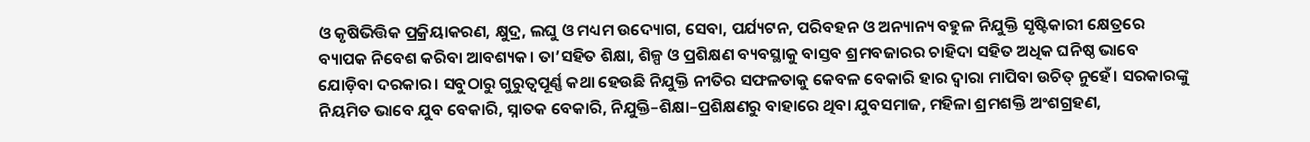ଓ କୃଷିଭିତ୍ତିକ ପ୍ରକ୍ରିୟାକରଣ, କ୍ଷୁଦ୍ର, ଲଘୁ ଓ ମଧ୍ୟମ ଉଦ୍ୟୋଗ, ସେବା, ପର୍ଯ୍ୟଟନ, ପରିବହନ ଓ ଅନ୍ୟାନ୍ୟ ବହୁଳ ନିଯୁକ୍ତି ସୃଷ୍ଟିକାରୀ କ୍ଷେତ୍ରରେ ବ୍ୟାପକ ନିବେଶ କରିବା ଆବଶ୍ୟକ। ତା’ସହିତ ଶିକ୍ଷା, ଶିଳ୍ପ ଓ ପ୍ରଶିକ୍ଷଣ ବ୍ୟବସ୍ଥାକୁ ବାସ୍ତବ ଶ୍ରମବଜାରର ଚାହିଦା ସହିତ ଅଧିକ ଘନିଷ୍ଠ ଭାବେ ଯୋଡ଼ିବା ଦରକାର। ସବୁଠାରୁ ଗୁରୁତ୍ୱପୂର୍ଣ୍ଣ କଥା ହେଉଛି ନିଯୁକ୍ତି ନୀତିର ସଫଳତାକୁ କେବଳ ବେକାରି ହାର ଦ୍ୱାରା ମାପିବା ଉଚିତ୍ ନୁହେଁ। ସରକାରଙ୍କୁ ନିୟମିତ ଭାବେ ଯୁବ ବେକାରି, ସ୍ନାତକ ବେକାରି, ନିଯୁକ୍ତି–ଶିକ୍ଷା–ପ୍ରଶିକ୍ଷଣରୁ ବାହାରେ ଥିବା ଯୁବସମାଜ, ମହିଳା ଶ୍ରମଶକ୍ତି ଅଂଶଗ୍ରହଣ,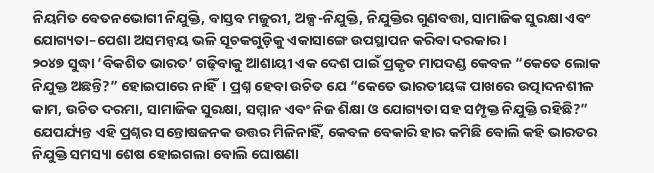ନିୟମିତ ବେତନଭୋଗୀ ନିଯୁକ୍ତି, ବାସ୍ତବ ମଜୁରୀ, ଅଳ୍ପ-ନିଯୁକ୍ତି, ନିଯୁକ୍ତିର ଗୁଣବତ୍ତା, ସାମାଜିକ ସୁରକ୍ଷା ଏବଂ ଯୋଗ୍ୟତା–ପେଶା ଅସମନ୍ୱୟ ଭଳି ସୂଚକଗୁଡ଼ିକୁ ଏକାସାଙ୍ଗେ ଉପସ୍ଥାପନ କରିବା ଦରକାର।
୨୦୪୭ ସୁଦ୍ଧା ‘ବିକଶିତ ଭାରତ’ ଗଢ଼ିବାକୁ ଆଶାୟୀ ଏକ ଦେଶ ପାଇଁ ପ୍ରକୃତ ମାପଦଣ୍ଡ କେବଳ “କେତେ ଲୋକ ନିଯୁକ୍ତ ଅଛନ୍ତି?” ହୋଇପାରେ ନାହିଁ। ପ୍ରଶ୍ନ ହେବା ଉଚିତ ଯେ “କେତେ ଭାରତୀୟଙ୍କ ପାଖରେ ଉତ୍ପାଦନଶୀଳ କାମ, ଉଚିତ ଦରମା, ସାମାଜିକ ସୁରକ୍ଷା, ସମ୍ମାନ ଏବଂ ନିଜ ଶିକ୍ଷା ଓ ଯୋଗ୍ୟତା ସହ ସମ୍ପୃକ୍ତ ନିଯୁକ୍ତି ରହିଛି?” ଯେପର୍ଯ୍ୟନ୍ତ ଏହି ପ୍ରଶ୍ନର ସନ୍ତୋଷଜନକ ଉତ୍ତର ମିଳିନାହିଁ, କେବଳ ବେକାରି ହାର କମିଛି ବୋଲି କହି ଭାରତର ନିଯୁକ୍ତି ସମସ୍ୟା ଶେଷ ହୋଇଗଲା ବୋଲି ଘୋଷଣା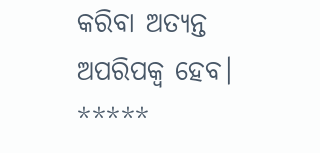କରିବା ଅତ୍ୟନ୍ତ ଅପରିପକ୍ୱ ହେବ।
*****